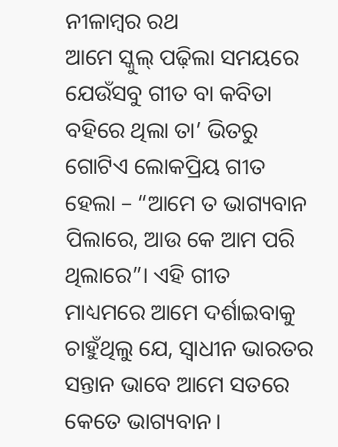ନୀଳାମ୍ବର ରଥ
ଆମେ ସ୍କୁଲ୍ ପଢ଼ିଲା ସମୟରେ ଯେଉଁସବୁ ଗୀତ ବା କବିତା ବହିରେ ଥିଲା ତା’ ଭିତରୁ ଗୋଟିଏ ଲୋକପ୍ରିୟ ଗୀତ ହେଲା – “ଆମେ ତ ଭାଗ୍ୟବାନ ପିଲାରେ, ଆଉ କେ ଆମ ପରି ଥିଲାରେ”। ଏହି ଗୀତ ମାଧ୍ୟମରେ ଆମେ ଦର୍ଶାଇବାକୁ ଚାହୁଁଥିଲୁ ଯେ, ସ୍ଵାଧୀନ ଭାରତର ସନ୍ତାନ ଭାବେ ଆମେ ସତରେ କେତେ ଭାଗ୍ୟବାନ।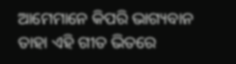ଆମେମାନେ କିପରି ଭାଗ୍ୟବାନ ତାହା ଏହି ଗୀତ ଭିତରେ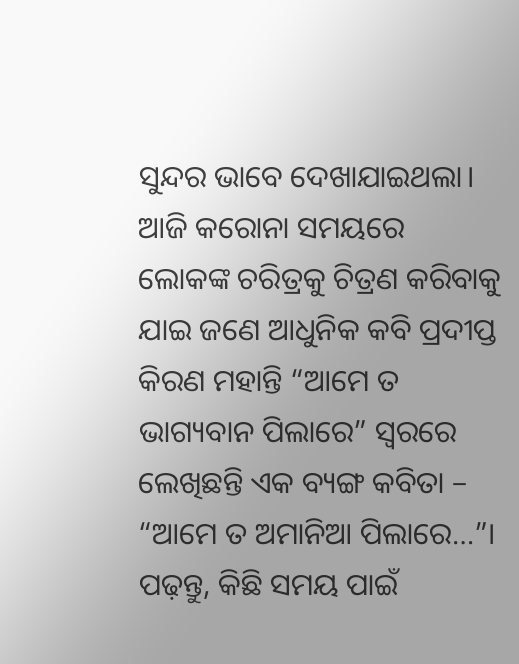ସୁନ୍ଦର ଭାବେ ଦେଖାଯାଇଥଲା।
ଆଜି କରୋନା ସମୟରେ ଲୋକଙ୍କ ଚରିତ୍ରକୁ ଚିତ୍ରଣ କରିବାକୁ ଯାଇ ଜଣେ ଆଧୁନିକ କବି ପ୍ରଦୀପ୍ତ କିରଣ ମହାନ୍ତି “ଆମେ ତ ଭାଗ୍ୟବାନ ପିଲାରେ” ସ୍ଵରରେ ଲେଖିଛନ୍ତି ଏକ ବ୍ୟଙ୍ଗ କବିତା – “ଆମେ ତ ଅମାନିଆ ପିଲାରେ…”। ପଢ଼ନ୍ତୁ, କିଛି ସମୟ ପାଇଁ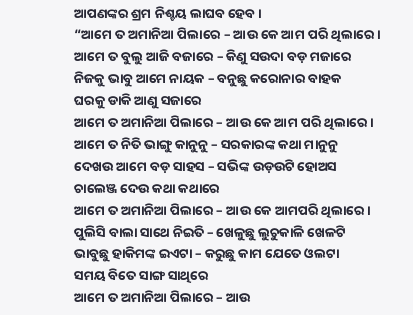ଆପଣଙ୍କର ଶ୍ରମ ନିଶ୍ଚୟ ଲାଘବ ହେବ।
“ଆମେ ତ ଅମାନିଆ ପିଲାରେ – ଆଉ କେ ଆମ ପରି ଥିଲାରେ।
ଆମେ ତ ବୁଲୁ ଆଜି ବଜାରେ – କିଣୁ ସଉଦା ବଡ଼ ମଜାରେ
ନିଜକୁ ଭାବୁ ଆମେ ନାୟକ – ବନୁଛୁ କରୋନାର ବାହକ
ଘରକୁ ଡାକି ଆଣୁ ସଜାରେ
ଆମେ ତ ଅମାନିଆ ପିଲାରେ – ଆଉ କେ ଆମ ପରି ଥିଲାରେ।
ଆମେ ତ ନିତି ଭାଙ୍ଗୁ କାନୁନୁ – ସରକାରଙ୍କ କଥା ମାନୁନୁ
ଦେଖଉ ଆମେ ବଡ଼ ସାହସ – ସଭିଙ୍କ ଉଡ଼ଉଟି ହୋଅସ
ଚାଲେଞ୍ଜ ଦେଉ କଥା କଥାରେ
ଆମେ ତ ଅମାନିଆ ପିଲାରେ – ଆଉ କେ ଆମପରି ଥିଲାରେ।
ପୁଲିସି ବାଲା ସାଥେ ନିଇତି – ଖେଳୁଛୁ ଲୁଚୁକାଳି ଖେଳଟି
ଭାବୁଛୁ ହାକିମଙ୍କ ଇଏଟା – କରୁଛୁ କାମ ଯେତେ ଓଲଟା
ସମୟ ବିତେ ସାଙ୍ଗ ସାଥିରେ
ଆମେ ତ ଅମାନିଆ ପିଲାରେ – ଆଉ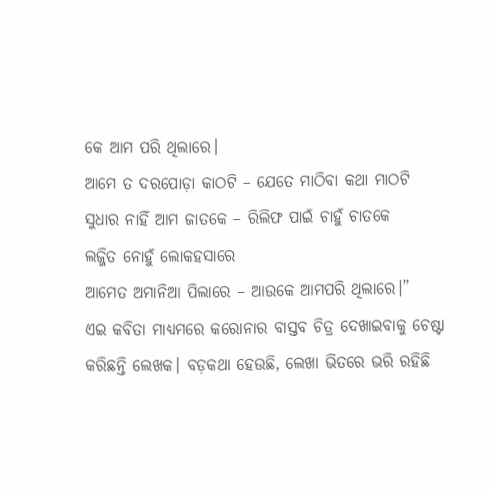କେ ଆମ ପରି ଥିଲାରେ।
ଆମେ ତ ଦରପୋଡ଼ା କାଠଟି – ଯେତେ ମାଠିବା କଥା ମାଠଟି
ସୁଧାର ନାହିଁ ଆମ ଜାତକେ – ରିଲିଫ ପାଇଁ ଚାହୁଁ ଚାତକେ
ଲଜ୍ଜିତ ନୋହୁଁ ଲୋକହସାରେ
ଆମେତ ଅମାନିଆ ପିଲାରେ – ଆଉକେ ଆମପରି ଥିଲାରେ।”
ଏଇ କବିତା ମାଧ୍ୟମରେ କରୋନାର ବାସ୍ତବ ଚିତ୍ର ଦେଖାଇବାକୁ ଚେଷ୍ଟା କରିଛନ୍ତି ଲେଖକ। ବଡ଼କଥା ହେଉଛି, ଲେଖା ଭିତରେ ଭରି ରହିଛି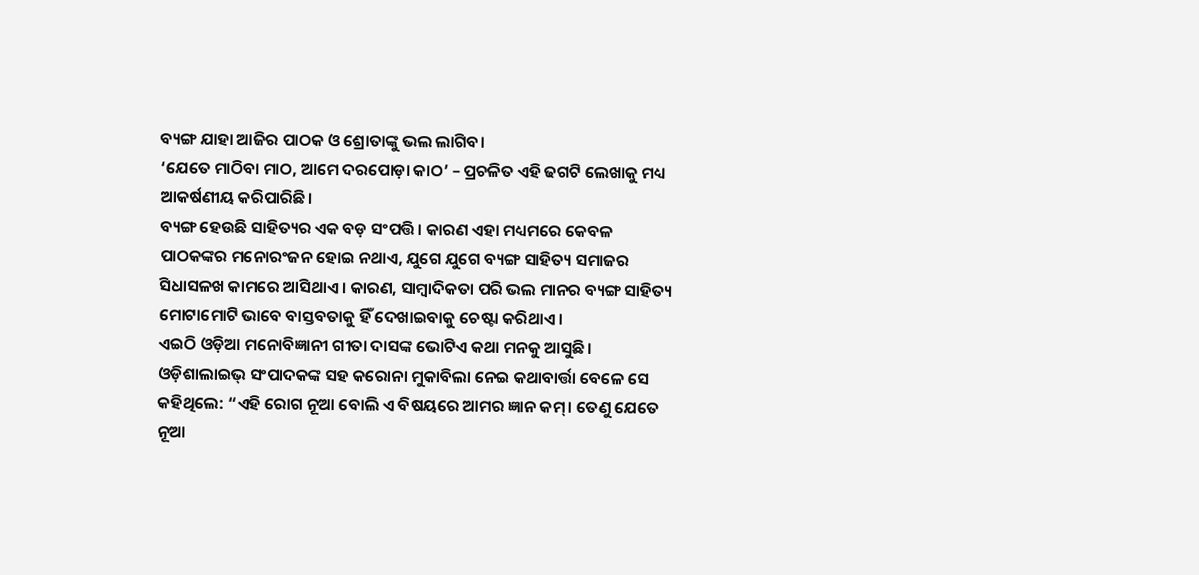ବ୍ୟଙ୍ଗ ଯାହା ଆଜିର ପାଠକ ଓ ଶ୍ରୋତାଙ୍କୁ ଭଲ ଲାଗିବ।
‘ଯେତେ ମାଠିବା ମାଠ, ଆମେ ଦରପୋଡ଼ା କାଠ’ – ପ୍ରଚଳିତ ଏହି ଢଗଟି ଲେଖାକୁ ମଧ୍ୟ ଆକର୍ଷଣୀୟ କରିପାରିଛି।
ବ୍ୟଙ୍ଗ ହେଉଛି ସାହିତ୍ୟର ଏକ ବଡ଼ ସଂପତ୍ତି। କାରଣ ଏହା ମଧ୍ୟମରେ କେବଳ ପାଠକଙ୍କର ମନୋରଂଜନ ହୋଇ ନଥାଏ, ଯୁଗେ ଯୁଗେ ବ୍ୟଙ୍ଗ ସାହିତ୍ୟ ସମାଜର ସିଧାସଳଖ କାମରେ ଆସିଥାଏ। କାରଣ, ସାମ୍ବାଦିକତା ପରି ଭଲ ମାନର ବ୍ୟଙ୍ଗ ସାହିତ୍ୟ ମୋଟାମୋଟି ଭାବେ ବାସ୍ତବତାକୁ ହିଁ ଦେଖାଇବାକୁ ଚେଷ୍ଟା କରିଥାଏ।
ଏଇଠି ଓଡ଼ିଆ ମନୋବିଜ୍ଞାନୀ ଗୀତା ଦାସଙ୍କ ଭୋଟିଏ କଥା ମନକୁ ଆସୁଛି। ଓଡ଼ିଶାଲାଇଭ୍ ସଂପାଦକଙ୍କ ସହ କରୋନା ମୁକାବିଲା ନେଇ କଥାବାର୍ତ୍ତା ବେଳେ ସେ କହିଥିଲେ: “ଏହି ରୋଗ ନୂଆ ବୋଲି ଏ ବିଷୟରେ ଆମର ଜ୍ଞାନ କମ୍। ତେଣୁ ଯେତେ ନୂଆ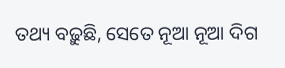ତଥ୍ୟ ବଢ଼ୁଛି, ସେତେ ନୂଆ ନୂଆ ଦିଗ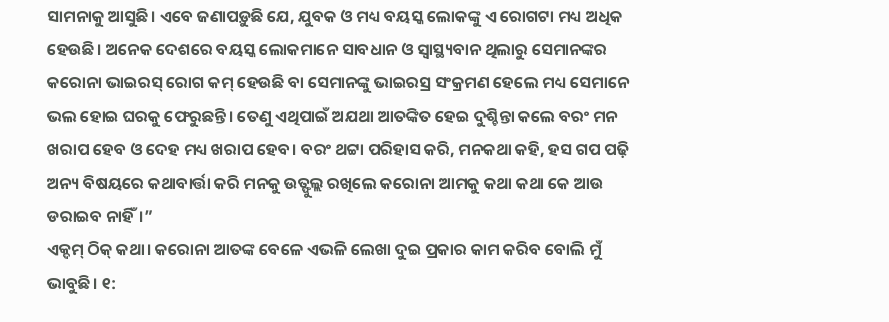ସାମନାକୁ ଆସୁଛି। ଏବେ ଜଣାପଡ଼ୁଛି ଯେ, ଯୁବକ ଓ ମଧ୍ୟ ବୟସ୍କ ଲୋକଙ୍କୁ ଏ ରୋଗଟା ମଧ୍ୟ ଅଧିକ ହେଉଛି। ଅନେକ ଦେଶରେ ବୟସ୍କ ଲୋକମାନେ ସାବଧାନ ଓ ସ୍ଵାସ୍ଥ୍ୟବାନ ଥିଲାରୁ ସେମାନଙ୍କର କରୋନା ଭାଇରସ୍ ରୋଗ କମ୍ ହେଉଛି ବା ସେମାନଙ୍କୁ ଭାଇରସ୍ର ସଂକ୍ରମଣ ହେଲେ ମଧ୍ୟ ସେମାନେ ଭଲ ହୋଇ ଘରକୁ ଫେରୁଛନ୍ତି। ତେଣୁ ଏଥିପାଇଁ ଅଯଥା ଆତଙ୍କିତ ହେଇ ଦୁଶ୍ଚିନ୍ତା କଲେ ବରଂ ମନ ଖରାପ ହେବ ଓ ଦେହ ମଧ୍ୟ ଖରାପ ହେବ। ବରଂ ଥଟ୍ଟା ପରିହାସ କରି, ମନକଥା କହି, ହସ ଗପ ପଢ଼ି ଅନ୍ୟ ବିଷୟରେ କଥାବାର୍ତ୍ତା କରି ମନକୁ ଉତ୍ଫୁଲ୍ଲ ରଖିଲେ କରୋନା ଆମକୁ କଥା କଥା କେ ଆଉ ଡରାଇବ ନାହିଁ।”
ଏକ୍ଦମ୍ ଠିକ୍ କଥା। କରୋନା ଆତଙ୍କ ବେଳେ ଏଭଳି ଲେଖା ଦୁଇ ପ୍ରକାର କାମ କରିବ ବୋଲି ମୁଁ ଭାବୁଛି। ୧: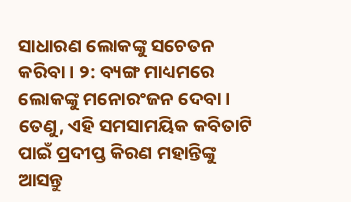ସାଧାରଣ ଲୋକଙ୍କୁ ସଚେତନ କରିବା। ୨: ବ୍ୟଙ୍ଗ ମାଧ୍ୟମରେ ଲୋକଙ୍କୁ ମନୋରଂଜନ ଦେବା। ତେଣୁ, ଏହି ସମସାମୟିକ କବିତାଟି ପାଇଁ ପ୍ରଦୀପ୍ତ କିରଣ ମହାନ୍ତିଙ୍କୁ ଆସନ୍ତୁ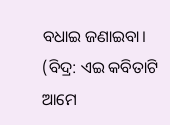ବଧାଇ ଜଣାଇବା।
(ବିଦ୍ର: ଏଇ କବିତାଟି ଆମେ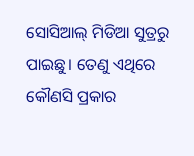ସୋସିଆଲ୍ ମିଡିଆ ସୁତ୍ରରୁ ପାଇଛୁ। ତେଣୁ ଏଥିରେ କୌଣସି ପ୍ରକାର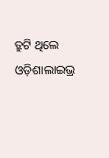ତ୍ରୁଟି ଥିଲେ ଓଡ଼ିଶାଲାଇଭ୍ର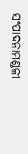ସଂପାଦନାମଣ୍ଡଳୀ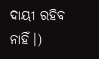ଦାୟୀ ରହିବ ନାହିଁ।)